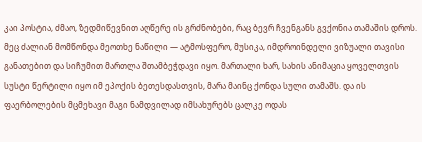კაი პოსტია, ძმაო, ზედმიწევნით აღწერე ის გრძნობები, რაც ბევრ ჩვენგანს გვქონია თამაშის დროს. მეც ძალიან მომწონდა მეოთხე ნაწილი — ატმოსფერო, მუსიკა, იმდროინდელი ვიზუალი თავისი განათებით და სიჩუმით მართლა შთამბეჭდავი იყო. მართალი ხარ, სახის ანიმაცია ყოველთვის სუსტი წერტილი იყო იმ ეპოქის ბეთესდასთვის, მარა მაინც ქონდა სული თამაშს. და ის ფაერბოლების მცმეხავი მაგი ნამდვილად იმსახურებს ცალკე ოდას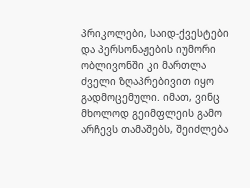პრიკოლები, საიდ-ქვესტები და პერსონაჟების იუმორი ობლივონში კი მართლა ძველი ზღაპრებივით იყო გადმოცემული. იმათ, ვინც მხოლოდ გეიმფლეის გამო არჩევს თამაშებს, შეიძლება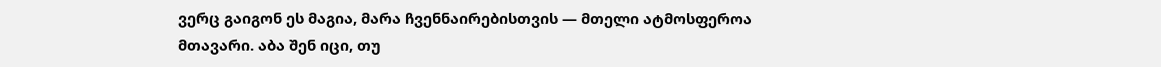ვერც გაიგონ ეს მაგია, მარა ჩვენნაირებისთვის — მთელი ატმოსფეროა მთავარი. აბა შენ იცი, თუ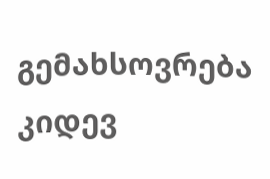გემახსოვრება კიდევ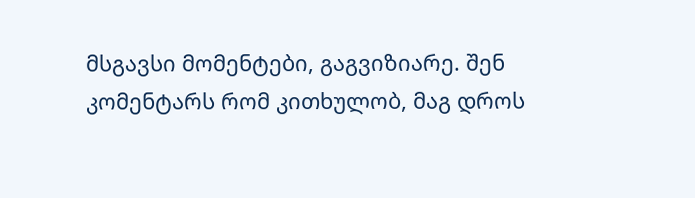მსგავსი მომენტები, გაგვიზიარე. შენ კომენტარს რომ კითხულობ, მაგ დროს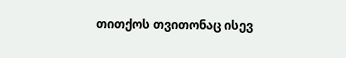თითქოს თვითონაც ისევ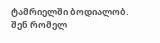ტამრიელში ბოდიალობ.
შენ რომელ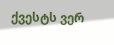ქვესტს ვერ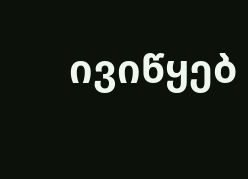ივიწყებ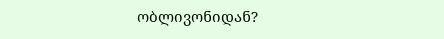ობლივონიდან?